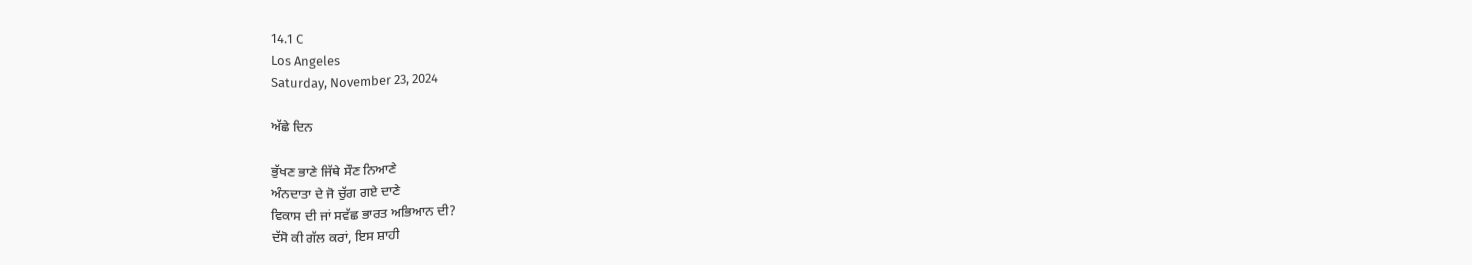14.1 C
Los Angeles
Saturday, November 23, 2024

ਅੱਛੇ ਦਿਨ

ਭੁੱਖਣ ਭਾਣੇ ਜਿੱਥੇ ਸੌਣ ਨਿਆਣੇ
ਅੰਨਦਾਤਾ ਦੇ ਜੋ ਚੁੱਗ ਗਏ ਦਾਣੇ
ਵਿਕਾਸ ਦੀ ਜਾਂ ਸਵੱਛ ਭਾਰਤ ਅਭਿਆਨ ਦੀ?
ਦੱਸੋ ਕੀ ਗੱਲ ਕਰਾਂ, ਇਸ ਸ਼ਾਹੀ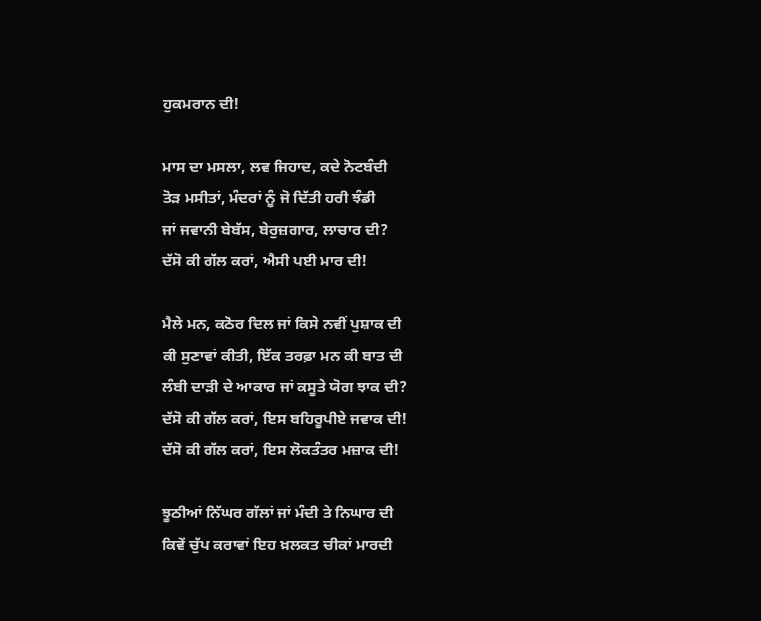ਹੁਕਮਰਾਨ ਦੀ!

ਮਾਸ ਦਾ ਮਸਲਾ, ਲਵ ਜਿਹਾਦ, ਕਦੇ ਨੋਟਬੰਦੀ
ਤੋੜ ਮਸੀਤਾਂ, ਮੰਦਰਾਂ ਨੂੰ ਜੋ ਦਿੱਤੀ ਹਰੀ ਝੰਡੀ
ਜਾਂ ਜਵਾਨੀ ਬੇਬੱਸ, ਬੇਰੁਜ਼ਗਾਰ, ਲਾਚਾਰ ਦੀ?
ਦੱਸੋ ਕੀ ਗੱਲ ਕਰਾਂ, ਐਸੀ ਪਈ ਮਾਰ ਦੀ!

ਮੈਲੇ ਮਨ, ਕਠੋਰ ਦਿਲ ਜਾਂ ਕਿਸੇ ਨਵੀਂ ਪੁਸ਼ਾਕ ਦੀ
ਕੀ ਸੁਣਾਵਾਂ ਕੀਤੀ, ਇੱਕ ਤਰਫ਼ਾ ਮਨ ਕੀ ਬਾਤ ਦੀ
ਲੰਬੀ ਦਾੜੀ ਦੇ ਆਕਾਰ ਜਾਂ ਕਸੂਤੇ ਯੋਗ ਝਾਕ ਦੀ?
ਦੱਸੋ ਕੀ ਗੱਲ ਕਰਾਂ, ਇਸ ਬਹਿਰੂਪੀਏ ਜਵਾਕ ਦੀ!
ਦੱਸੋ ਕੀ ਗੱਲ ਕਰਾਂ, ਇਸ ਲੋਕਤੰਤਰ ਮਜ਼ਾਕ ਦੀ!

ਝੂਠੀਆਂ ਨਿੱਘਰ ਗੱਲਾਂ ਜਾਂ ਮੰਦੀ ਤੇ ਨਿਘਾਰ ਦੀ
ਕਿਵੇਂ ਚੁੱਪ ਕਰਾਵਾਂ ਇਹ ਖ਼ਲਕਤ ਚੀਕਾਂ ਮਾਰਦੀ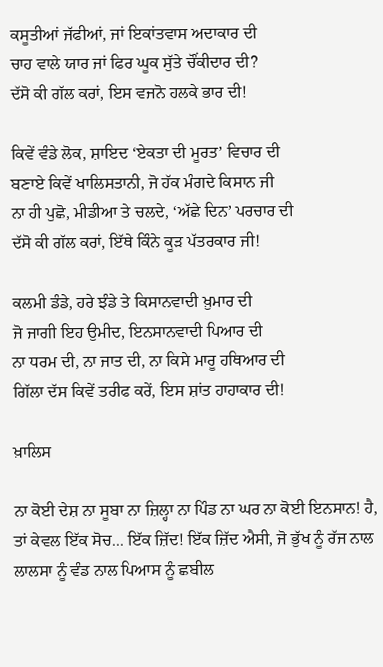ਕਸੂਤੀਆਂ ਜੱਫੀਆਂ, ਜਾਂ ਇਕਾਂਤਵਾਸ ਅਦਾਕਾਰ ਦੀ
ਚਾਹ ਵਾਲੇ ਯਾਰ ਜਾਂ ਫਿਰ ਘੂਕ ਸੁੱਤੇ ਚੌਂਕੀਦਾਰ ਦੀ?
ਦੱਸੋ ਕੀ ਗੱਲ ਕਰਾਂ, ਇਸ ਵਜਨੋ ਹਲਕੇ ਭਾਰ ਦੀ!

ਕਿਵੇਂ ਵੰਡੇ ਲੋਕ, ਸ਼ਾਇਦ ‘ਏਕਤਾ ਦੀ ਮੂਰਤ’ ਵਿਚਾਰ ਦੀ
ਬਣਾਏ ਕਿਵੇਂ ਖਾਲਿਸਤਾਨੀ, ਜੋ ਹੱਕ ਮੰਗਦੇ ਕਿਸਾਨ ਜੀ
ਨਾ ਹੀ ਪੁਛੋ, ਮੀਡੀਆ ਤੇ ਚਲਦੇ, ‘ਅੱਛੇ ਦਿਨ’ ਪਰਚਾਰ ਦੀ
ਦੱਸੋ ਕੀ ਗੱਲ ਕਰਾਂ, ਇੱਥੇ ਕਿੰਨੇ ਕੂੜ ਪੱਤਰਕਾਰ ਜੀ!

ਕਲਮੀ ਡੰਡੇ, ਹਰੇ ਝੰਡੇ ਤੇ ਕਿਸਾਨਵਾਦੀ ਖ਼ੁਮਾਰ ਦੀ
ਜੋ ਜਾਗੀ ਇਹ ਉਮੀਦ, ਇਨਸਾਨਵਾਦੀ ਪਿਆਰ ਦੀ
ਨਾ ਧਰਮ ਦੀ, ਨਾ ਜਾਤ ਦੀ, ਨਾ ਕਿਸੇ ਮਾਰੂ ਹਥਿਆਰ ਦੀ
ਗਿੱਲਾ ਦੱਸ ਕਿਵੇਂ ਤਰੀਫ ਕਰੇਂ, ਇਸ ਸ਼ਾਂਤ ਹਾਹਾਕਾਰ ਦੀ!

ਖ਼ਾਲਿਸ

ਨਾ ਕੋਈ ਦੇਸ਼ ਨਾ ਸੂਬਾ ਨਾ ਜ਼ਿਲ੍ਹਾ ਨਾ ਪਿੰਡ ਨਾ ਘਰ ਨਾ ਕੋਈ ਇਨਸਾਨ! ਹੈ, ਤਾਂ ਕੇਵਲ ਇੱਕ ਸੋਚ... ਇੱਕ ਜ਼ਿੱਦ! ਇੱਕ ਜ਼ਿੱਦ ਐਸੀ, ਜੋ ਭੁੱਖ ਨੂੰ ਰੱਜ ਨਾਲ ਲਾਲਸਾ ਨੂੰ ਵੰਡ ਨਾਲ ਪਿਆਸ ਨੂੰ ਛਬੀਲ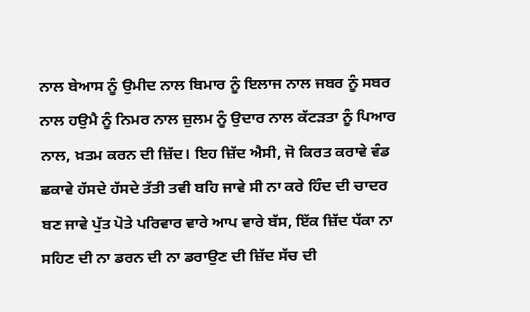ਨਾਲ ਬੇਆਸ ਨੂੰ ਉਮੀਦ ਨਾਲ ਬਿਮਾਰ ਨੂੰ ਇਲਾਜ ਨਾਲ ਜਬਰ ਨੂੰ ਸਬਰ ਨਾਲ ਹਉਮੈ ਨੂੰ ਨਿਮਰ ਨਾਲ ਜ਼ੁਲਮ ਨੂੰ ਉਦਾਰ ਨਾਲ ਕੱਟੜਤਾ ਨੂੰ ਪਿਆਰ ਨਾਲ, ਖ਼ਤਮ ਕਰਨ ਦੀ ਜ਼ਿੱਦ। ਇਹ ਜ਼ਿੱਦ ਐਸੀ, ਜੋ ਕਿਰਤ ਕਰਾਵੇ ਵੰਡ ਛਕਾਵੇ ਹੱਸਦੇ ਹੱਸਦੇ ਤੱਤੀ ਤਵੀ ਬਹਿ ਜਾਵੇ ਸੀ ਨਾ ਕਰੇ ਹਿੰਦ ਦੀ ਚਾਦਰ ਬਣ ਜਾਵੇ ਪੁੱਤ ਪੋਤੇ ਪਰਿਵਾਰ ਵਾਰੇ ਆਪ ਵਾਰੇ ਬੱਸ, ਇੱਕ ਜ਼ਿੱਦ ਧੱਕਾ ਨਾ ਸਹਿਣ ਦੀ ਨਾ ਡਰਨ ਦੀ ਨਾ ਡਰਾਉਣ ਦੀ ਜ਼ਿੱਦ ਸੱਚ ਦੀ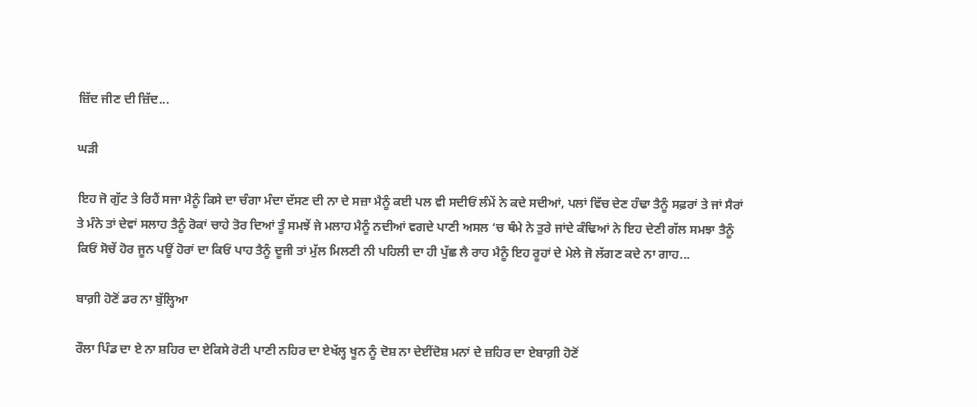ਜ਼ਿੱਦ ਜੀਣ ਦੀ ਜ਼ਿੱਦ...

ਘੜੀ

ਇਹ ਜੋ ਗੁੱਟ ਤੇ ਰਿਹੈਂ ਸਜਾ ਮੈਨੂੰ ਕਿਸੇ ਦਾ ਚੰਗਾ ਮੰਦਾ ਦੱਸਣ ਦੀ ਨਾ ਦੇ ਸਜ਼ਾ ਮੈਨੂੰ ਕਈ ਪਲ ਵੀ ਸਦੀਓਂ ਲੰਮੇਂ ਨੇ ਕਦੇ ਸਦੀਆਂ, ਪਲਾਂ ਵਿੱਚ ਦੇਣ ਹੰਢਾ ਤੈਨੂੰ ਸਫ਼ਰਾਂ ਤੇ ਜਾਂ ਸੈਰਾਂ ਤੇ ਮੰਨੇ ਤਾਂ ਦੇਵਾਂ ਸਲਾਹ ਤੈਨੂੰ ਰੋਕਾਂ ਚਾਹੇ ਤੋਰ ਦਿਆਂ ਤੂੰ ਸਮਝੇਂ ਜੇ ਮਲਾਹ ਮੈਨੂੰ ਨਦੀਆਂ ਵਗਦੇ ਪਾਣੀ ਅਸਲ ‘ਚ ਥੰਮੇ ਨੇ ਤੁਰੇ ਜਾਂਦੇ ਕੰਢਿਆਂ ਨੇ ਇਹ ਦੇਣੀ ਗੱਲ ਸਮਝਾ ਤੈਨੂੰ ਕਿਓਂ ਸੋਚੇਂ ਹੋਰ ਜੂਨ ਪਊਂ ਹੋਰਾਂ ਦਾ ਕਿਓਂ ਪਾਹ ਤੈਨੂੰ ਦੂਜੀ ਤਾਂ ਮੁੱਲ ਮਿਲਣੀ ਨੀ ਪਹਿਲੀ ਦਾ ਹੀ ਪੁੱਛ ਲੈ ਰਾਹ ਮੈਨੂੰ ਇਹ ਰੂਹਾਂ ਦੇ ਮੇਲੇ ਜੋ ਲੱਗਣ ਕਦੇ ਨਾ ਗਾਹ...

ਬਾਗ਼ੀ ਹੋਣੋਂ ਡਰ ਨਾ ਬੁੱਲ੍ਹਿਆ

ਰੌਲਾ ਪਿੰਡ ਦਾ ਏ ਨਾ ਸ਼ਹਿਰ ਦਾ ਏਕਿਸੇ ਰੋਟੀ ਪਾਣੀ ਨਹਿਰ ਦਾ ਏਖੱਲ੍ਹ ਖੂਨ ਨੂੰ ਦੋਸ਼ ਨਾ ਦੇਈਂਦੋਸ਼ ਮਨਾਂ ਦੇ ਜ਼ਹਿਰ ਦਾ ਏਬਾਗ਼ੀ ਹੋਣੋਂ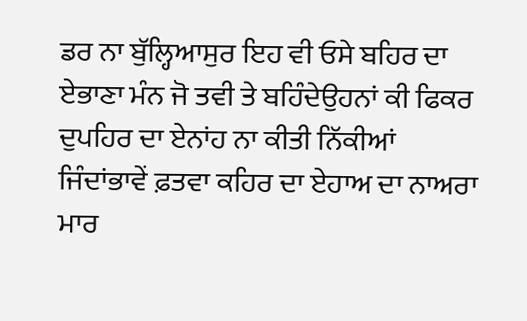ਡਰ ਨਾ ਬੁੱਲ੍ਹਿਆਸੁਰ ਇਹ ਵੀ ਓਸੇ ਬਹਿਰ ਦਾ ਏਭਾਣਾ ਮੰਨ ਜੋ ਤਵੀ ਤੇ ਬਹਿੰਦੇਉਹਨਾਂ ਕੀ ਫਿਕਰ ਦੁਪਹਿਰ ਦਾ ਏਨਾਂਹ ਨਾ ਕੀਤੀ ਨਿੱਕੀਆਂ ਜਿੰਦਾਂਭਾਵੇਂ ਫ਼ਤਵਾ ਕਹਿਰ ਦਾ ਏਹਾਅ ਦਾ ਨਾਅਰਾ ਮਾਰ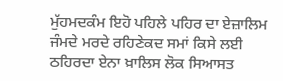ਮੁੱਹਮਦਕੰਮ ਇਹੋ ਪਹਿਲੇ ਪਹਿਰ ਦਾ ਏਜ਼ਾਲਿਮ ਜੰਮਦੇ ਮਰਦੇ ਰਹਿਣੇਕਦ ਸਮਾਂ ਕਿਸੇ ਲਈ ਠਹਿਰਦਾ ਏਨਾ ਖ਼ਾਲਿਸ ਲੋਕ ਸਿਆਸਤ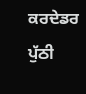ਕਰਦੇਡਰ ਪੁੱਠੀ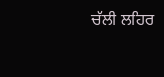ਚੱਲੀ ਲਹਿਰ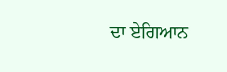ਦਾ ਏਗਿਆਨ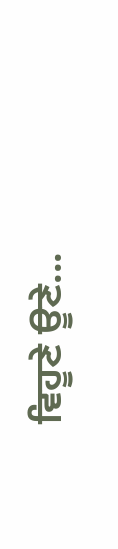ਵਿਹੂਣੇ ਊਣੇ...